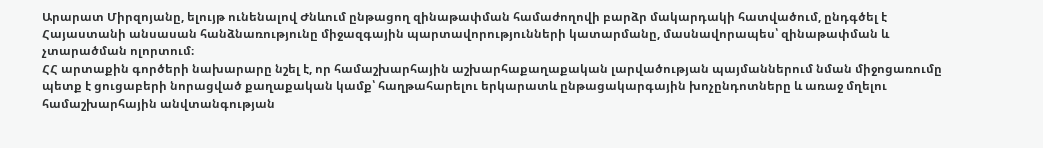Արարատ Միրզոյանը, ելույթ ունենալով Ժնևում ընթացող զինաթափման համաժողովի բարձր մակարդակի հատվածում, ընդգծել է Հայաստանի անսասան հանձնառությունը միջազգային պարտավորությունների կատարմանը, մասնավորապես՝ զինաթափման և չտարածման ոլորտում։
ՀՀ արտաքին գործերի նախարարը նշել է, որ համաշխարհային աշխարհաքաղաքական լարվածության պայմաններում նման միջոցառումը պետք է ցուցաբերի նորացված քաղաքական կամք՝ հաղթահարելու երկարատև ընթացակարգային խոչընդոտները և առաջ մղելու համաշխարհային անվտանգության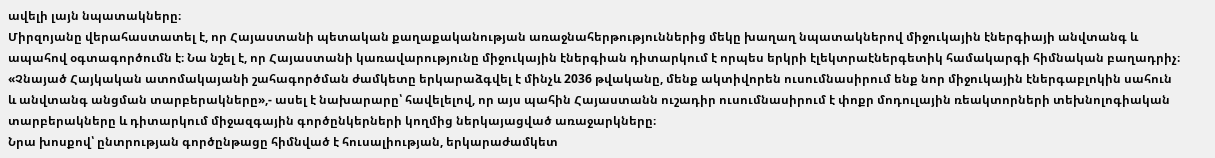ավելի լայն նպատակները։
Միրզոյանը վերահաստատել է, որ Հայաստանի պետական քաղաքականության առաջնահերթություններից մեկը խաղաղ նպատակներով միջուկային էներգիայի անվտանգ և ապահով օգտագործումն է։ Նա նշել է, որ Հայաստանի կառավարությունը միջուկային էներգիան դիտարկում է որպես երկրի էլեկտրաէներգետիկ համակարգի հիմնական բաղադրիչ։
«Չնայած Հայկական ատոմակայանի շահագործման ժամկետը երկարաձգվել է մինչև 2036 թվականը, մենք ակտիվորեն ուսումնասիրում ենք նոր միջուկային էներգաբլոկին սահուն և անվտանգ անցման տարբերակները»,- ասել է նախարարը՝ հավելելով, որ այս պահին Հայաստանն ուշադիր ուսումնասիրում է փոքր մոդուլային ռեակտորների տեխնոլոգիական տարբերակները և դիտարկում միջազգային գործընկերների կողմից ներկայացված առաջարկները։
Նրա խոսքով՝ ընտրության գործընթացը հիմնված է հուսալիության, երկարաժամկետ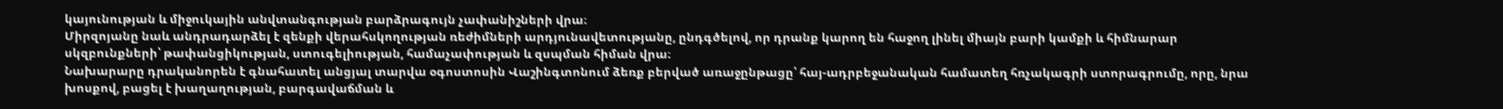կայունության և միջուկային անվտանգության բարձրագույն չափանիշների վրա։
Միրզոյանը նաև անդրադարձել է զենքի վերահսկողության ռեժիմների արդյունավետությանը, ընդգծելով, որ դրանք կարող են հաջող լինել միայն բարի կամքի և հիմնարար սկզբունքների՝ թափանցիկության, ստուգելիության, համաչափության և զսպման հիման վրա։
Նախարարը դրականորեն է գնահատել անցյալ տարվա օգոստոսին Վաշինգտոնում ձեռք բերված առաջընթացը՝ հայ-ադրբեջանական համատեղ հռչակագրի ստորագրումը, որը, նրա խոսքով, բացել է խաղաղության, բարգավաճման և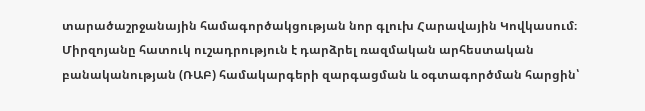տարածաշրջանային համագործակցության նոր գլուխ Հարավային Կովկասում։
Միրզոյանը հատուկ ուշադրություն է դարձրել ռազմական արհեստական բանականության (ՌԱԲ) համակարգերի զարգացման և օգտագործման հարցին՝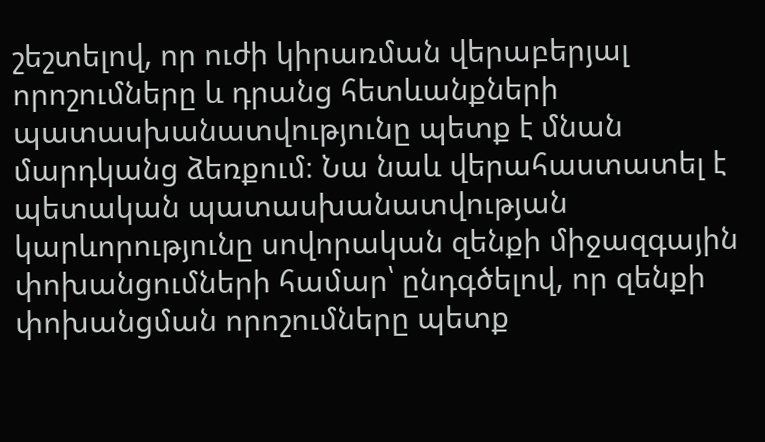շեշտելով, որ ուժի կիրառման վերաբերյալ որոշումները և դրանց հետևանքների պատասխանատվությունը պետք է մնան մարդկանց ձեռքում։ Նա նաև վերահաստատել է պետական պատասխանատվության կարևորությունը սովորական զենքի միջազգային փոխանցումների համար՝ ընդգծելով, որ զենքի փոխանցման որոշումները պետք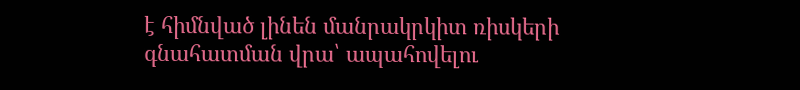է հիմնված լինեն մանրակրկիտ ռիսկերի գնահատման վրա՝ ապահովելու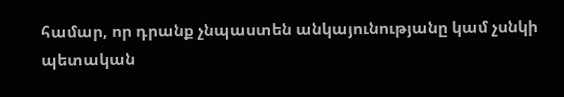համար, որ դրանք չնպաստեն անկայունությանը կամ չսնկի պետական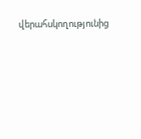վերահսկողությունից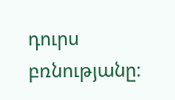դուրս բռնությանը։